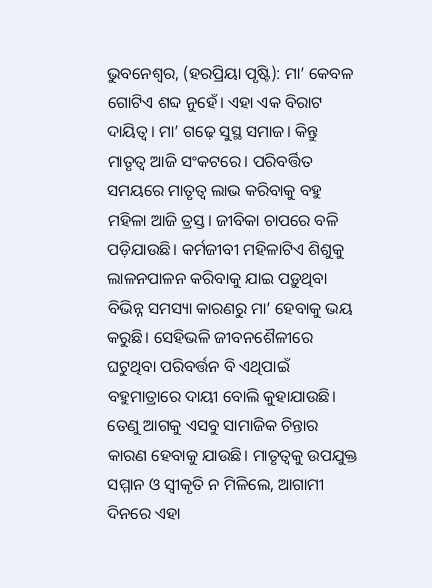ଭୁବନେଶ୍ବର, (ହରପ୍ରିୟା ପୃଷ୍ଟି): ମା’ କେବଳ ଗୋଟିଏ ଶବ୍ଦ ନୁହେଁ। ଏହା ଏକ ବିରାଟ ଦାୟିତ୍ବ। ମା’ ଗଢ଼େ ସୁସ୍ଥ ସମାଜ। କିନ୍ତୁ ମାତୃତ୍ବ ଆଜି ସଂକଟରେ। ପରିବର୍ତ୍ତିତ ସମୟରେ ମାତୃତ୍ବ ଲାଭ କରିବାକୁ ବହୁ ମହିଳା ଆଜି ତ୍ରସ୍ତ। ଜୀବିକା ଚାପରେ ବଳି ପଡ଼ିଯାଉଛି। କର୍ମଜୀବୀ ମହିଳାଟିଏ ଶିଶୁକୁ ଲାଳନପାଳନ କରିବାକୁ ଯାଇ ପଡ଼ୁଥିବା ବିଭିନ୍ନ ସମସ୍ୟା କାରଣରୁ ମା’ ହେବାକୁ ଭୟ କରୁଛି। ସେହିଭଳି ଜୀବନଶୈଳୀରେ ଘଟୁଥିବା ପରିବର୍ତ୍ତନ ବି ଏଥିପାଇଁ ବହୁମାତ୍ରାରେ ଦାୟୀ ବୋଲି କୁହାଯାଉଛି। ତେଣୁ ଆଗକୁ ଏସବୁ ସାମାଜିକ ଚିନ୍ତାର କାରଣ ହେବାକୁ ଯାଉଛି। ମ‌ାତୃତ୍ବକୁ ଉପଯୁକ୍ତ ସମ୍ମାନ ଓ ସ୍ବୀକୃତି ନ ମିଳିଲେ, ଆଗାମୀ ଦିନରେ ଏହା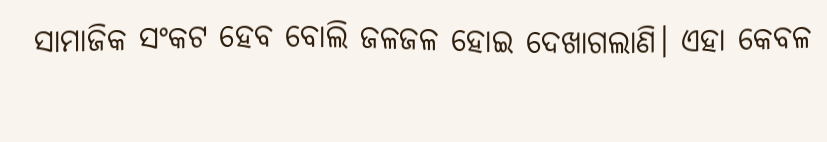ସାମାଜିକ ସଂକଟ ହେବ ବୋଲି ଜଳଜଳ ହୋଇ ଦେଖାଗଲାଣି। ଏହା କେବଳ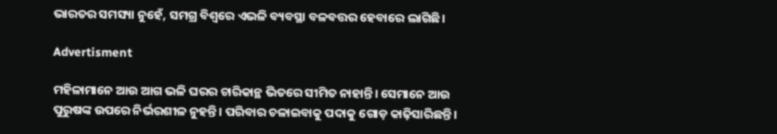ଭାରତର ସମସ୍ୟା ନୁହେଁ, ସମଗ୍ର ବିଶ୍ବରେ ଏଭଳି ବ୍ୟବସ୍ଥା ବଳବତ୍ତର ହେବାରେ ଲାଗିଛି।

Advertisment

ମହିଳାମାନେ ଆଉ ଆଗ ଭଳି ଘରର ଚାରିକାନ୍ଥ ଭିତରେ ସୀମିତ ନାହାନ୍ତି। ସେମାନେ ଆଉ ପୁରୁଷଙ୍କ ଉପରେ ନିର୍ଭରଶୀଳ ନୁହନ୍ତି। ପରିବାର ଚଳାଇବାକୁ ପଦାକୁ ଗୋଡ଼ କାଢ଼ିସାରିଛନ୍ତି।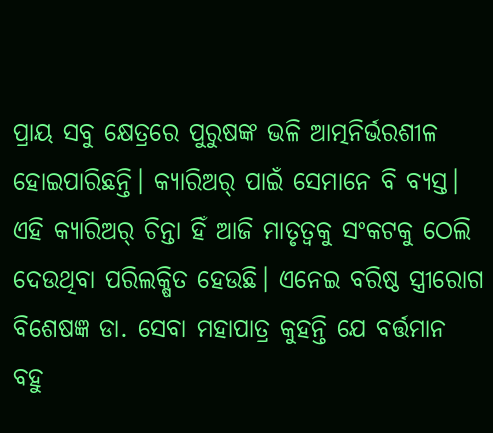ପ୍ରାୟ ସବୁ କ୍ଷେତ୍ରରେ ପୁରୁଷଙ୍କ ଭଳି ଆତ୍ମନିର୍ଭରଶୀଳ ହୋଇପାରିଛନ୍ତି। କ୍ୟାରିଅର୍‌ ପାଇଁ ସେମାନେ ବି ବ୍ୟସ୍ତ। ଏହି କ୍ୟାରିଅର୍‌ ଚିନ୍ତା ହିଁ ଆଜି ମାତୃତ୍ବକୁ ସଂକଟକୁ ଠେଲି ଦେଉଥିବା ପରିଲକ୍ଷିତ ହେଉଛି। ଏନେଇ ବରିଷ୍ଠ ସ୍ତ୍ରୀରୋଗ ବିଶେଷଜ୍ଞ ଡା. ସେବା ମହାପାତ୍ର କୁହନ୍ତି ଯେ ବର୍ତ୍ତମାନ ବହୁ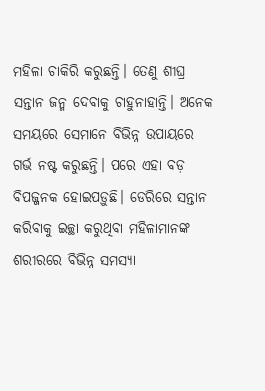ମହିଳା ଚାକିରି କରୁଛନ୍ତି। ତେଣୁ ଶୀଘ୍ର ସନ୍ତାନ ଜନ୍ମ ଦେବାକୁ ଚାହୁନାହାନ୍ତି। ଅନେକ ସମୟରେ ସେମାନେ ବିଭିନ୍ନ ଉପାୟରେ ଗର୍ଭ ନଷ୍ଟ କରୁଛନ୍ତି। ପରେ ଏହା ବଡ଼ ବିପଜ୍ଜନକ ହୋଇପଡ଼ୁଛି। ଡେରିରେ ସନ୍ତାନ କରିବାକୁ ଇଚ୍ଛା କରୁଥିବା ମହିଳାମାନଙ୍କ ଶରୀରରେ ବିଭିନ୍ନ ସମସ୍ୟା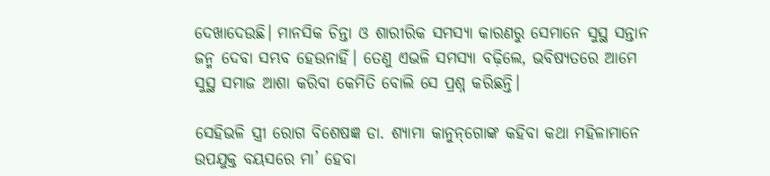ଦେଖାଦେଉଛି। ମାନସିକ ଚିନ୍ତା ଓ ଶାରୀରିକ ସମସ୍ୟା କାରଣରୁ ସେମାନେ ସୁସ୍ଥ ସନ୍ତାନ ଜନ୍ମ ଦେବା ସମ୍ଭବ ହେଉନାହିଁ। ତେଣୁ ଏଭଳି ସମସ୍ୟା ବଢ଼ିଲେ, ଭବିଷ୍ୟତରେ ଆମେ ସୁସ୍ଥ ସମାଜ ଆଶା କରିବା କେମିତି ବୋଲି ସେ ପ୍ରଶ୍ନ କରିଛନ୍ତି।

ସେହିଭଳି ସ୍ତ୍ରୀ ରୋଗ ବିଶେଷଜ୍ଞ ଡା. ଶ୍ୟାମା କାନୁନ୍‌ଗୋଙ୍କ କହିବା କଥା ମହିଳାମାନେ ଉପଯୁକ୍ତ ବୟସରେ ମା’ ହେବା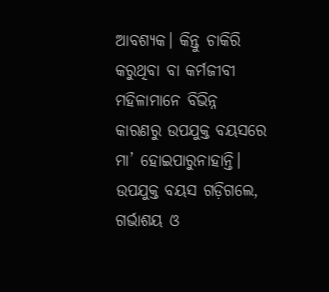ଆବଶ୍ୟକ। କିନ୍ତୁ ଚାକିରି କରୁଥିବା ବା କର୍ମଜୀବୀ ମହିଳାମାନେ ‌ବିଭିନ୍ନ କାରଣରୁ ଉପଯୁକ୍ତ ବୟସରେ ମା’ ହୋଇପାରୁନାହାନ୍ତି। ଉପଯୁକ୍ତ ବୟସ ଗଡ଼ିଗଲେ, ଗର୍ଭାଶୟ ଓ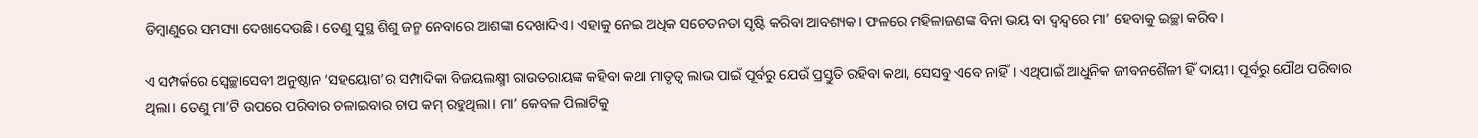ଡିମ୍ବାଣୁରେ ସମସ୍ୟା ଦେଖାଦେଉଛି। ତେଣୁ ସୁସ୍ଥ ଶିଶୁ ଜନ୍ମ ନେବାରେ ଆଶଙ୍କା ଦେଖାଦିଏ। ଏହାକୁ ନେଇ ଅଧିକ ସଚେତନତା ସୃଷ୍ଟି କରିବା ଆବଶ୍ୟକ। ଫଳରେ ମହିଳାଜଣଙ୍କ ବିନା ଭୟ ବା ଦ୍ବନ୍ଦ୍ବରେ ମା’ ହେବାକୁ ଇଚ୍ଛା କରିବ।

ଏ ସମ୍ପର୍କରେ ସ୍ବେଚ୍ଛାସେବୀ ଅନୁଷ୍ଠାନ ‘ସହୟୋଗ’ର ସମ୍ପାଦିକା ବିଜୟଲକ୍ଷ୍ମୀ ରାଉତରାୟଙ୍କ କହିବା କଥା ମାତୃତ୍ବ ଲାଭ ପାଇଁ ପୂର୍ବରୁ ଯେଉଁ ପ୍ରସ୍ତୁତି ରହିବା କଥା, ସେସବୁ ଏବେ ନାହିଁ। ଏଥିପାଇଁ ଆଧୁନିକ ଜୀବନ‌ଶୈଳୀ ହିଁ ଦାୟୀ। ପୂର୍ବରୁ ଯୌଥ ପରିବାର ଥିଲା। ତେଣୁ ମା’ଟି ଉପରେ ପରିବାର ଚଳାଇବାର ଚାପ କମ୍‌ ରହୁଥିଲା। ମା’ କେବଳ ପିଲାଟିକୁ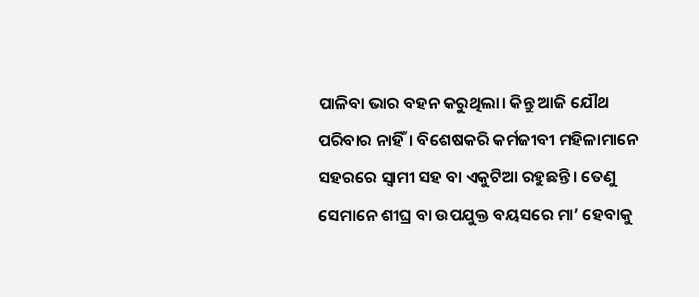ପାଳିବା ଭାର ବହନ କରୁଥିଲା। କିନ୍ତୁ ଆଜି ଯୌଥ ପରିବାର ନାହିଁ। ବି‌ଶେଷକରି କର୍ମଜୀବୀ ମହିଳାମାନେ ସହରରେ ସ୍ବାମୀ ସହ ବା ଏକୁଟିଆ ରହୁଛନ୍ତି। ତେଣୁ ସେମାନେ ଶୀଘ୍ର ବା ଉପଯୁକ୍ତ ବୟସରେ ମା’ ହେବାକୁ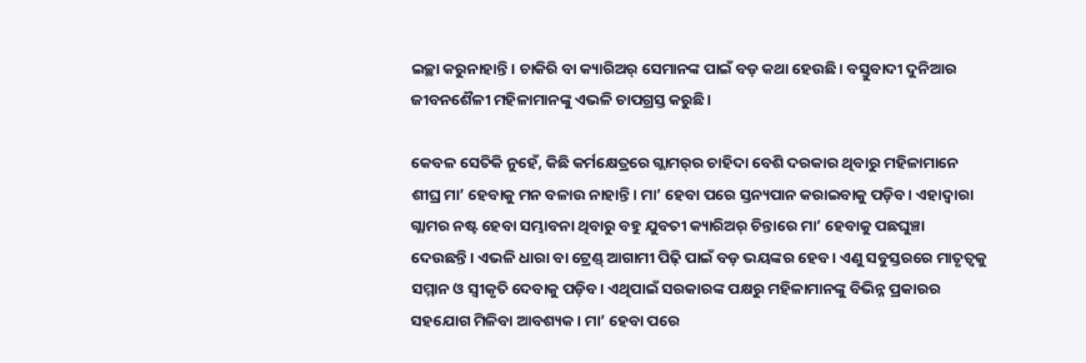ଇଚ୍ଛା କରୁନାହାନ୍ତି। ଚାକିରି ବା କ୍ୟାରିଅର୍‌ ସେମାନଙ୍କ ପାଇଁ ବଡ଼ କଥା ହେଉଛି। ବସ୍ତୁବାଦୀ ଦୁନିଆର ଜୀବନ‌ଶୈଳୀ ମହିଳାମାନଙ୍କୁ ଏଭଳି ଚାପଗ୍ରସ୍ତ କରୁଛି।

କେବଳ ସେତିକି ନୁହେଁ, କିଛି କର୍ମକ୍ଷେତ୍ରରେ ଗ୍ଲାମର୍‌ର ଚାହିଦା ବେଶି ଦରକାର ଥିବାରୁ ମହିଳାମାନେ ଶୀଘ୍ର ମା’ ହେବାକୁ ମନ ବଳାଉ ନାହାନ୍ତି। ମା’ ହେବା ପରେ ସ୍ତନ୍ୟପାନ କରାଇବାକୁ ପଡ଼ିବ। ଏହାଦ୍ବାରା ଗ୍ଲାମର ନଷ୍ଟ ହେବା ସମ୍ଭାବନା ଥିବାରୁ ବହୁ ଯୁବତୀ କ୍ୟାରିଅର୍‌ ଚିନ୍ତାରେ ମା’ ହେବାକୁ ପଛଘୁଞ୍ଚା ଦେଉଛନ୍ତି। ଏଭଳି ଧାରା ବା ଟ୍ରେଣ୍ଡ୍‌ ଆଗାମୀ ପିଢ଼ି ପାଇଁ ବଡ଼ ଭୟଙ୍କର ହେବ। ଏଣୁ ସବୁସ୍ତରରେ ମାତୃତ୍ବକୁ ସମ୍ମାନ ଓ ସ୍ବୀକୃତି ଦେବାକୁ ପଡ଼ିବ। ଏଥିପାଇଁ ସରକାରଙ୍କ ପକ୍ଷରୁ ମହିଳାମାନଙ୍କୁ ବିଭିନ୍ନ ପ୍ରକାରର ସହଯୋଗ ମିଳିବା ଆବଶ୍ୟକ। ମା’ ହେବା ପରେ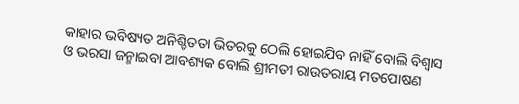କାହାର ଭବିଷ୍ୟତ ଅନିଶ୍ଚିତତା ଭିତରକୁ ଠେଲି ହୋଇଯିବ ନାହିଁ ବୋଲି ବିଶ୍ବାସ ଓ ଭରସା ଜନ୍ମାଇବା ଆବଶ୍ୟକ ବୋଲି ଶ୍ରୀମତୀ ରାଉତରାୟ ମତପୋଷଣ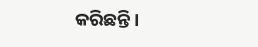କରିଛନ୍ତି।